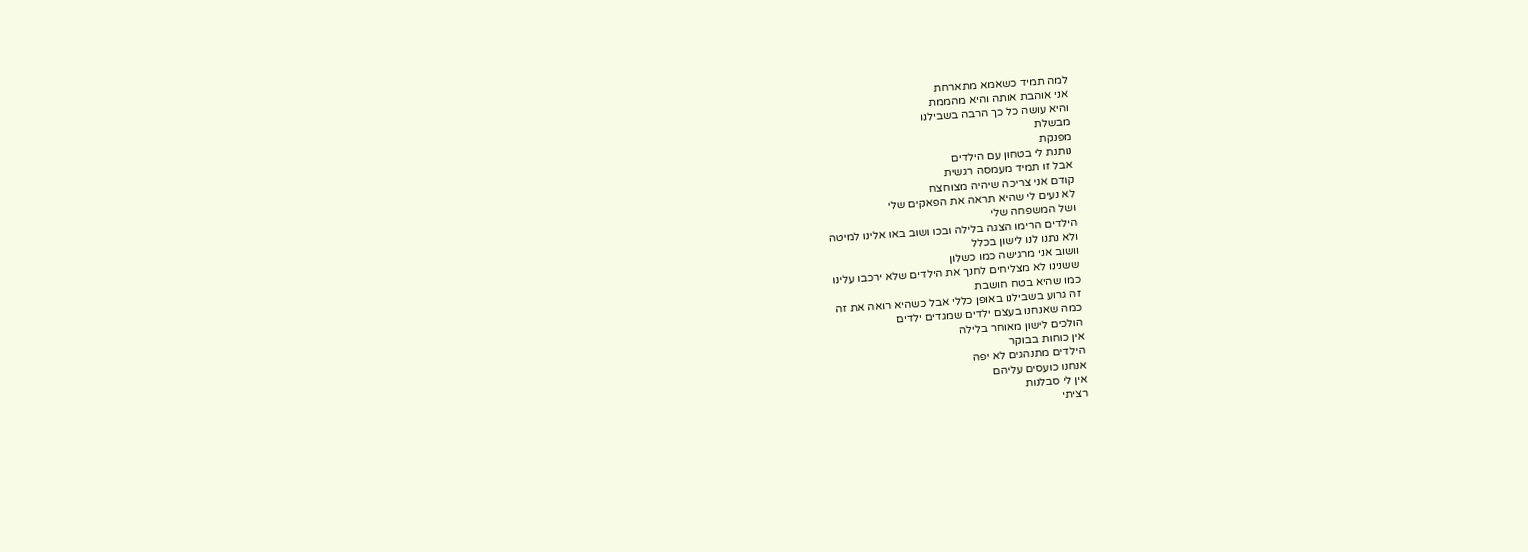למה תמיד כשאמא מתארחת
אני אוהבת אותה והיא מהממת
והיא עושה כל כך הרבה בשבילנו
מבשלת
מפנקת
נותנת לי בטחון עם הילדים
אבל זו תמיד מעמסה רגשית
קודם אני צריכה שיהיה מצוחצח
לא נעים לי שהיא תראה את הפאקים שלי
ושל המשפחה שלי
הילדים הרימו הצגה בלילה ובכו ושוב באו אלינו למיטה
ולא נתנו לנו לישון בכלל
וושוב אני מרגישה כמו כשלון
ששנינו לא מצליחים לחנך את הילדים שלא ירכבו עלינו
כמו שהיא בטח חושבת
זה גרוע בשבילנו באופן כללי אבל כשהיא רואה את זה
כמה שאנחנו בעצם ילדים שמגדים ילדים
הולכים לישון מאוחר בלילה
אין כוחות בבוקר
הילדים מתנהגים לא יפה
אנחנו כועסים עליהם
אין לי סבלנות
רציתי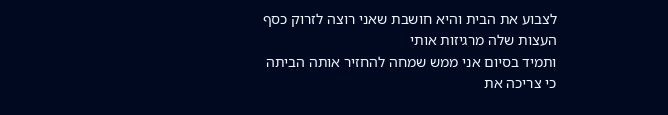לצבוע את הבית והיא חושבת שאני רוצה לזרוק כסף
העצות שלה מרגיזות אותי
ותמיד בסיום אני ממש שמחה להחזיר אותה הביתה
כי צריכה את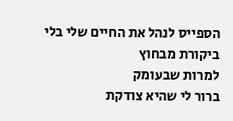הספייס לנהל את החיים שלי בלי ביקורת מבחוץ
למרות שבעומק
ברור לי שהיא צודקת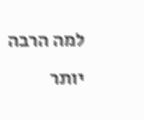למה הרבה יותר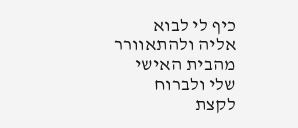כיף לי לבוא אליה ולהתאוורר מהבית האישי שלי ולברוח לקצת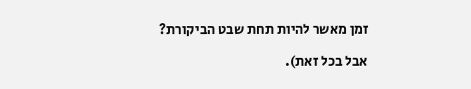זמן מאשר להיות תחת שבט הביקורת?

אבל בכל זאת).